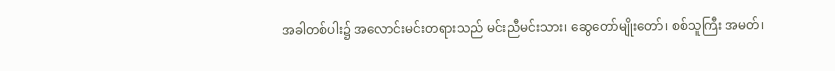အခါတစ်ပါး၌ အလောင်းမင်းတရားသည် မင်းညီမင်းသား၊ ဆွေတော်မျိုးတော်၊ စစ်သူကြီး အမတ်၊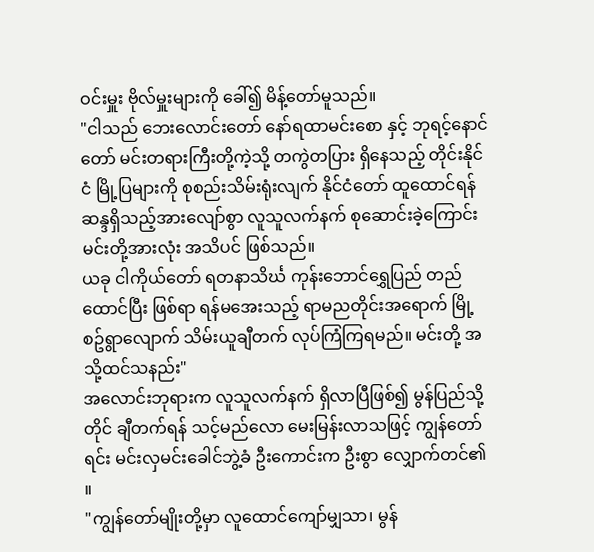ဝင်းမှူး ဗိုလ်မှူးများကို ခေါ်၍ မိန့်တော်မူသည်။
"ငါသည် ဘေးလောင်းတော် နော်ရထာမင်းစော နှင့် ဘုရင့်နောင်တော် မင်းတရားကြီးတို့ကဲ့သို့ တကွဲတပြား ရှိနေသည့် တိုင်းနိုင်ငံ မြို့ပြများကို စုစည်းသိမ်းရုံးလျက် နိုင်ငံတော် ထူထောင်ရန် ဆန္ဒရှိသည့်အားလျော်စွာ လူသူလက်နက် စုဆောင်းခဲ့ကြောင်း မင်းတို့အားလုံး အသိပင် ဖြစ်သည်။
ယခု ငါကိုယ်တော် ရတနာသိင်္ဃ ကုန်းဘောင်ရွှေပြည် တည်ထောင်ပြီး ဖြစ်ရာ ရန်မအေးသည့် ရာမညတိုင်းအရောက် မြို့စဥ်ရွာလျောက် သိမ်းယူချီတက် လုပ်ကြံကြရမည်။ မင်းတို့ အသို့ထင်သနည်း"
အလောင်းဘုရားက လူသူလက်နက် ရှိလာပြီဖြစ်၍ မွန်ပြည်သို့တိုင် ချီတက်ရန် သင့်မည်လော မေးမြန်းလာသဖြင့် ကျွန်တော်ရင်း မင်းလှမင်းခေါင်ဘွဲ့ခံ ဦးကောင်းက ဦးစွာ လျှောက်တင်၏ ။
"ကျွန်တော်မျိုးတို့မှာ လူထောင်ကျော်မျှသာ၊ မွန်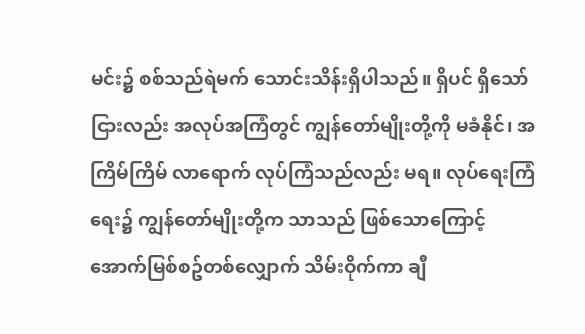မင်း၌ စစ်သည်ရဲမက် သောင်းသိန်းရှိပါသည်။ ရှိပင် ရှိသော်ငြားလည်း အလုပ်အကြံတွင် ကျွန်တော်မျိုးတို့ကို မခံနိုင်၊ အကြိမ်ကြိမ် လာရောက် လုပ်ကြံသည်လည်း မရ။ လုပ်ရေးကြံရေး၌ ကျွန်တော်မျိုးတို့က သာသည် ဖြစ်သောကြောင့် အောက်မြစ်စဥ်တစ်လျှောက် သိမ်းဝိုက်ကာ ချီ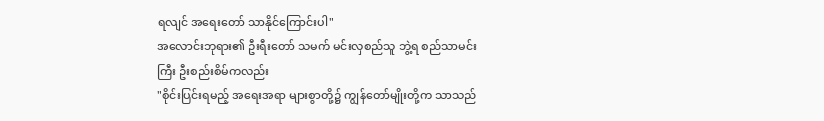ရလျင် အရေးတော် သာနိုင်ကြောင်းပါ"
အလောင်းဘုရား၏ ဦးရီးတော် သမက် မင်းလှစည်သူ ဘွဲ့ရ စည်သာမင်းကြီး ဦးစည်းစိမ်ကလည်း
"စိုင်းပြင်းရမည့် အရေးအရာ များစွာတို့၌ ကျွန်တော်မျိုးတို့က သာသည်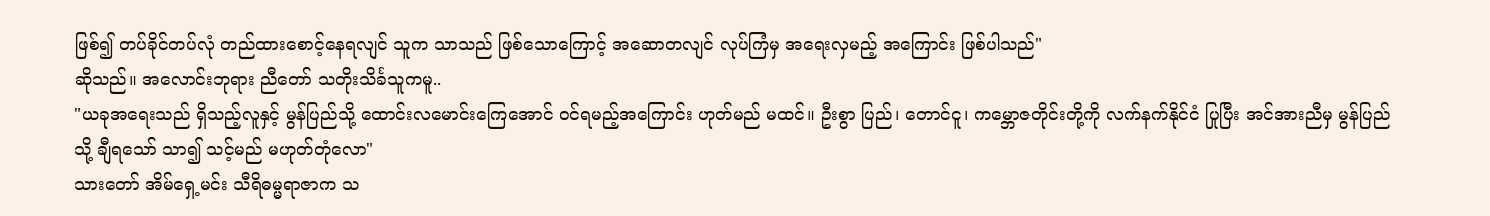ဖြစ်၍ တပ်ခိုင်တပ်လုံ တည်ထားစောင့်နေရလျင် သူက သာသည် ဖြစ်သောကြောင့် အဆောတလျင် လုပ်ကြံမှ အရေးလှမည့် အကြောင်း ဖြစ်ပါသည်"
ဆိုသည်။ အလောင်းဘုရား ညီတော် သတိုးသိင်္ခသူကမူ..
"ယခုအရေးသည် ရှိသည့်လူနှင့် မွန်ပြည်သို့ ထောင်းလမောင်းကြေအောင် ဝင်ရမည့်အကြောင်း ဟုတ်မည် မထင်။ ဦးစွာ ပြည်၊ တောင်ငူ၊ ကမ္ဘောဇတိုင်းတို့ကို လက်နက်နိုင်ငံ ပြုပြီး အင်အားညီမှ မွန်ပြည်သို့ ချီရသော် သာ၍ သင့်မည် မဟုတ်တုံလော"
သားတော် အိမ်ရှေ့မင်း သီရိဓမ္မရာဇာက သ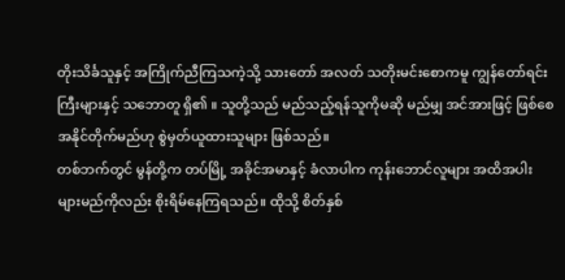တိုးသိင်္ခသူနှင့် အကြိုက်ညီကြသကဲ့သို့ သားတော် အလတ် သတိုးမင်းစောကမူ ကျွန်တော်ရင်းကြီးများနှင့် သဘောတူ ရှိ၏ ။ သူတို့သည် မည်သည့်ရန်သူကိုမဆို မည်မျှ အင်အားဖြင့် ဖြစ်စေ အနိုင်တိုက်မည်ဟု စွဲမှတ်ယူထားသူများ ဖြစ်သည်။
တစ်ဘက်တွင် မွန်တို့က တပ်မြို့ အခိုင်အမာနှင့် ခံလာပါက ကုန်းဘောင်လူများ အထိအပါး များမည်ကိုလည်း စိုးရိမ်နေကြရသည်။ ထိုသို့ စိတ်နှစ်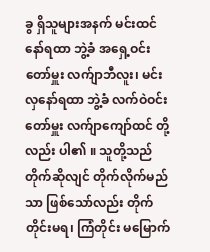ခွ ရှိသူများအနက် မင်းထင်နော်ရထာ ဘွဲ့ခံ အရှေ့ဝင်းတော်မှူး လက်ျာဘီလူး၊ မင်းလှနော်ရထာ ဘွဲ့ခံ လက်ဝဲဝင်းတော်မှူး လက်ျာကျော်ထင် တို့လည်း ပါ၏ ။ သူတို့သည် တိုက်ဆိုလျင် တိုက်လိုက်မည်သာ ဖြစ်သော်လည်း တိုက်တိုင်းမရ၊ ကြံတိုင်း မမြောက်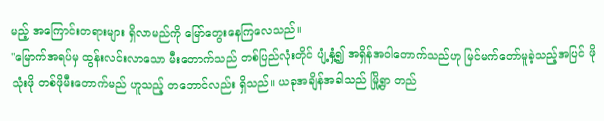မည့် အကြောင်းတရားများ ရှိလာမည်ကို မြော်တွေးနေကြလေသည်။
"မြောက်အရပ်မှ ထွန်းလင်းလာသော မီးတောက်သည် တစ်ပြည်လုံးတိုင် ပျံ့နှံ့၍ အရှိန်အဝါတောက်သည်ဟု မြင်မက်တော်မူခဲ့သည့်အပြင် ဖိုသုံးဖို တစ်ဖိုမီးတောက်မည် ဟူသည့် တဘောင်လည်း ရှိသည်။ ယခုအချိန်အခါသည် မြို့ရွာ တည်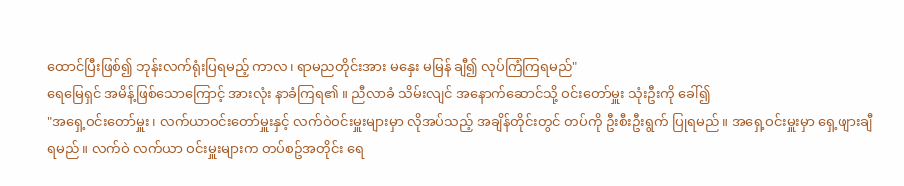ထောင်ပြီးဖြစ်၍ ဘုန်းလက်ရုံးပြရမည့် ကာလ၊ ရာမညတိုင်းအား မနှေး မမြန် ချီ၍ လုပ်ကြံကြရမည်"
ရေမြေရှင် အမိန့်ဖြစ်သောကြောင့် အားလုံး နာခံကြရ၏ ။ ညီလာခံ သိမ်းလျင် အနောက်ဆောင်သို့ ဝင်းတော်မှူး သုံးဦးကို ခေါ်၍
"အရှေ့ဝင်းတော်မှူး၊ လက်ယာဝင်းတော်မှူးနှင့် လက်ဝဲဝင်းမှူးများမှာ လိုအပ်သည့် အချိန်တိုင်းတွင် တပ်ကို ဦးစီးဦးရွက် ပြုရမည်။ အရှေ့ဝင်းမှူးမှာ ရှေ့ဖျားချီရမည်။ လက်ဝဲ လက်ယာ ဝင်းမှူးများက တပ်စဥ်အတိုင်း ရေ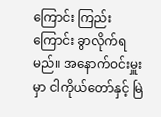ကြောင်း ကြည်းကြောင်း ခွာလိုက်ရမည်။ အနောက်ဝင်းမှူးမှာ ငါကိုယ်တော်နှင့် မြဲ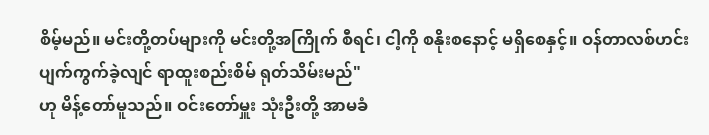စိမ့်မည်။ မင်းတို့တပ်များကို မင်းတို့အကြိုက် စီရင်၊ ငါ့ကို စနိုးစနောင့် မရှိစေနှင့်။ ဝန်တာလစ်ဟင်း ပျက်ကွက်ခဲ့လျင် ရာထူးစည်းစိမ် ရုတ်သိမ်းမည်"
ဟု မိန့်တော်မူသည်။ ဝင်းတော်မှူး သုံးဦးတို့ အာမခံ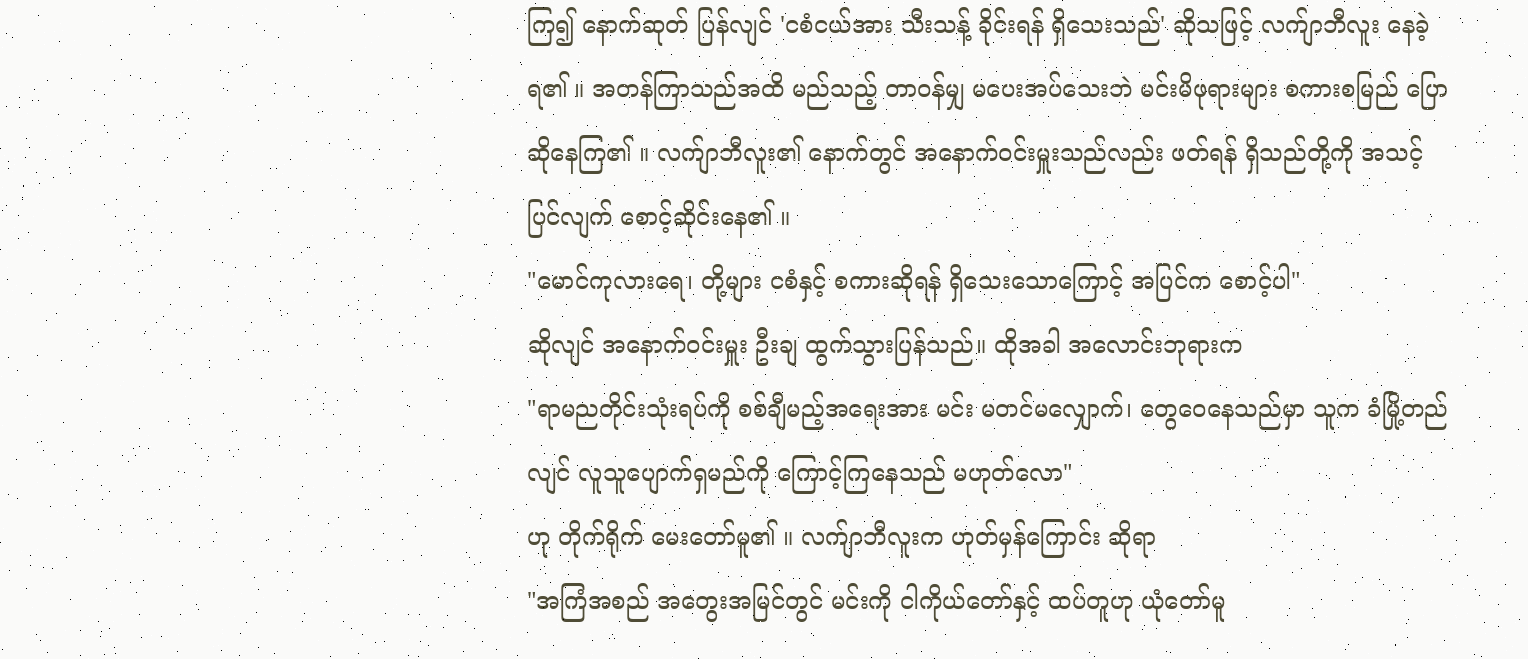ကြ၍ နောက်ဆုတ် ပြန်လျင် 'ငစံငယ်အား သီးသန့် ခိုင်းရန် ရှိသေးသည်' ဆိုသဖြင့် လက်ျာဘီလူး နေခဲ့ရ၏ ။ အတန်ကြာသည်အထိ မည်သည့် တာဝန်မျှ မပေးအပ်သေးဘဲ မင်းမိဖုရားများ စကားစမြည် ပြောဆိုနေကြ၏ ။ လက်ျာဘီလူး၏ နောက်တွင် အနောက်ဝင်းမှူးသည်လည်း ဖတ်ရန် ရှိသည်တို့ကို အသင့်ပြင်လျက် စောင့်ဆိုင်းနေ၏ ။
"မောင်ကုလားရေ၊ တို့များ ငစံနှင့် စကားဆိုရန် ရှိသေးသောကြောင့် အပြင်က စောင့်ပါ"
ဆိုလျင် အနောက်ဝင်းမှူး ဦးချ ထွက်သွားပြန်သည်။ ထိုအခါ အလောင်းဘုရားက
"ရာမညတိုင်းသုံးရပ်ကို စစ်ချီမည့်အရေးအား မင်း မတင်မလျှောက်၊ တွေဝေနေသည်မှာ သူက ခံမြို့တည်လျင် လူသူပျောက်ရှမည်ကို ကြောင့်ကြနေသည် မဟုတ်လော"
ဟု တိုက်ရိုက် မေးတော်မူ၏ ။ လက်ျာဘီလူးက ဟုတ်မှန်ကြောင်း ဆိုရာ
"အကြံအစည် အတွေးအမြင်တွင် မင်းကို ငါကိုယ်တော်နှင့် ထပ်တူဟု ယုံတော်မူ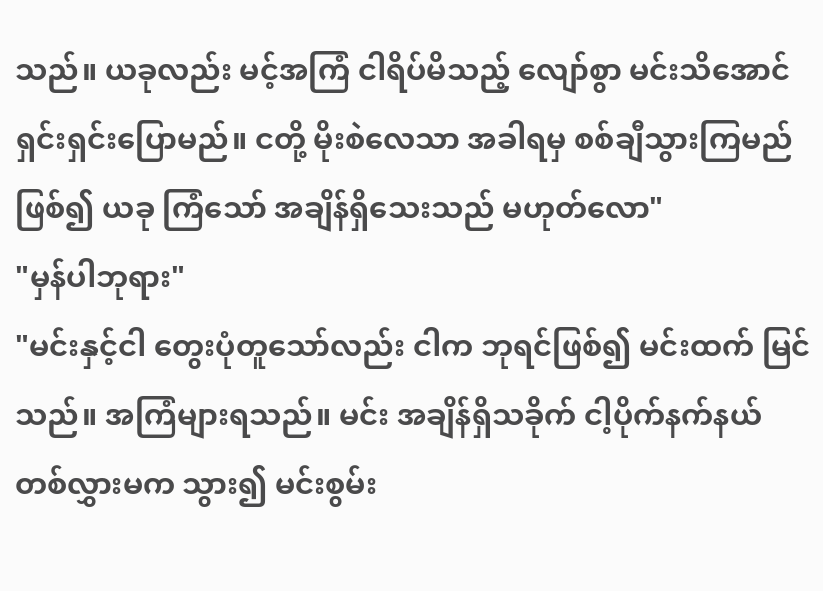သည်။ ယခုလည်း မင့်အကြံ ငါရိပ်မိသည့် လျော်စွာ မင်းသိအောင် ရှင်းရှင်းပြောမည်။ ငတို့ မိုးစဲလေသာ အခါရမှ စစ်ချီသွားကြမည်ဖြစ်၍ ယခု ကြံသော် အချိန်ရှိသေးသည် မဟုတ်လော"
"မှန်ပါဘုရား"
"မင်းနှင့်ငါ တွေးပုံတူသော်လည်း ငါက ဘုရင်ဖြစ်၍ မင်းထက် မြင်သည်။ အကြံများရသည်။ မင်း အချိန်ရှိသခိုက် ငါ့ပိုက်နက်နယ်တစ်လွှားမက သွား၍ မင်းစွမ်း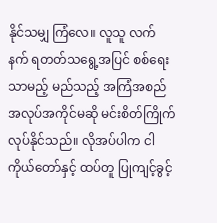နိုင်သမျှ ကြံလေ။ လူသူ လက်နက် ရတတ်သရွေ့အပြင် စစ်ရေးသာမည့် မည်သည့် အကြံအစည် အလုပ်အကိုင်မဆို မင်းစိတ်ကြိုက် လုပ်နိုင်သည်။ လိုအပ်ပါက ငါကိုယ်တော်နှင့် ထပ်တူ ပြုကျင့်ခွင့်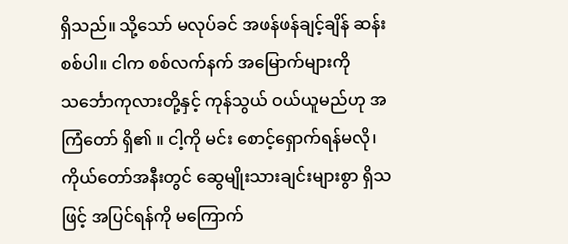ရှိသည်။ သို့သော် မလုပ်ခင် အဖန်ဖန်ချင့်ချိန် ဆန်းစစ်ပါ။ ငါက စစ်လက်နက် အမြောက်များကို သင်္ဘောကုလားတို့နှင့် ကုန်သွယ် ဝယ်ယူမည်ဟု အကြံတော် ရှိ၏ ။ ငါ့ကို မင်း စောင့်ရှောက်ရန်မလို၊ ကိုယ်တော်အနီးတွင် ဆွေမျိုးသားချင်းများစွာ ရှိသဖြင့် အပြင်ရန်ကို မကြောက်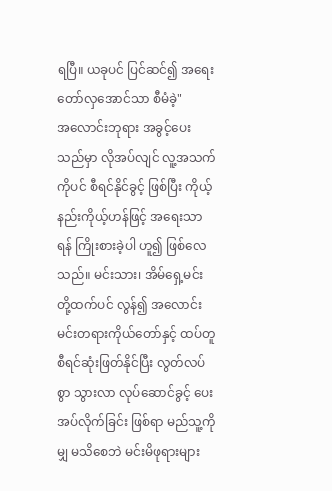ရပြီ။ ယခုပင် ပြင်ဆင်၍ အရေးတော်လှအောင်သာ စီမံခဲ့"
အလောင်းဘုရား အခွင့်ပေးသည်မှာ လိုအပ်လျင် လူ့အသက်ကိုပင် စီရင်နိုင်ခွင့် ဖြစ်ပြီး ကိုယ့်နည်းကိုယ့်ဟန်ဖြင့် အရေးသာရန် ကြိုးစားခဲ့ပါ ဟူ၍ ဖြစ်လေသည်။ မင်းသား၊ အိမ်ရှေ့မင်းတို့ထက်ပင် လွန်၍ အလောင်းမင်းတရားကိုယ်တော်နှင့် ထပ်တူ စီရင်ဆုံးဖြတ်နိုင်ပြီး လွတ်လပ်စွာ သွားလာ လုပ်ဆောင်ခွင့် ပေးအပ်လိုက်ခြင်း ဖြစ်ရာ မည်သူ့ကိုမျှ မသိစေဘဲ မင်းမိဖုရားများ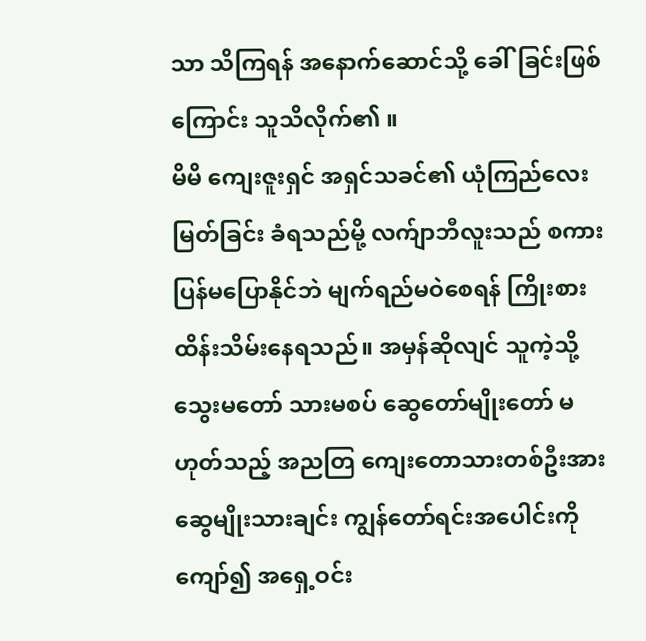သာ သိကြရန် အနောက်ဆောင်သို့ ခေါ်ခြင်းဖြစ်ကြောင်း သူသိလိုက်၏ ။
မိမိ ကျေးဇူးရှင် အရှင်သခင်၏ ယုံကြည်လေးမြတ်ခြင်း ခံရသည်မို့ လက်ျာဘီလူးသည် စကားပြန်မပြောနိုင်ဘဲ မျက်ရည်မဝဲစေရန် ကြိုးစား ထိန်းသိမ်းနေရသည်။ အမှန်ဆိုလျင် သူကဲ့သို့ သွေးမတော် သားမစပ် ဆွေတော်မျိုးတော် မဟုတ်သည့် အညတြ ကျေးတောသားတစ်ဦးအား ဆွေမျိုးသားချင်း ကျွန်တော်ရင်းအပေါင်းကို ကျော်၍ အရှေ့ဝင်း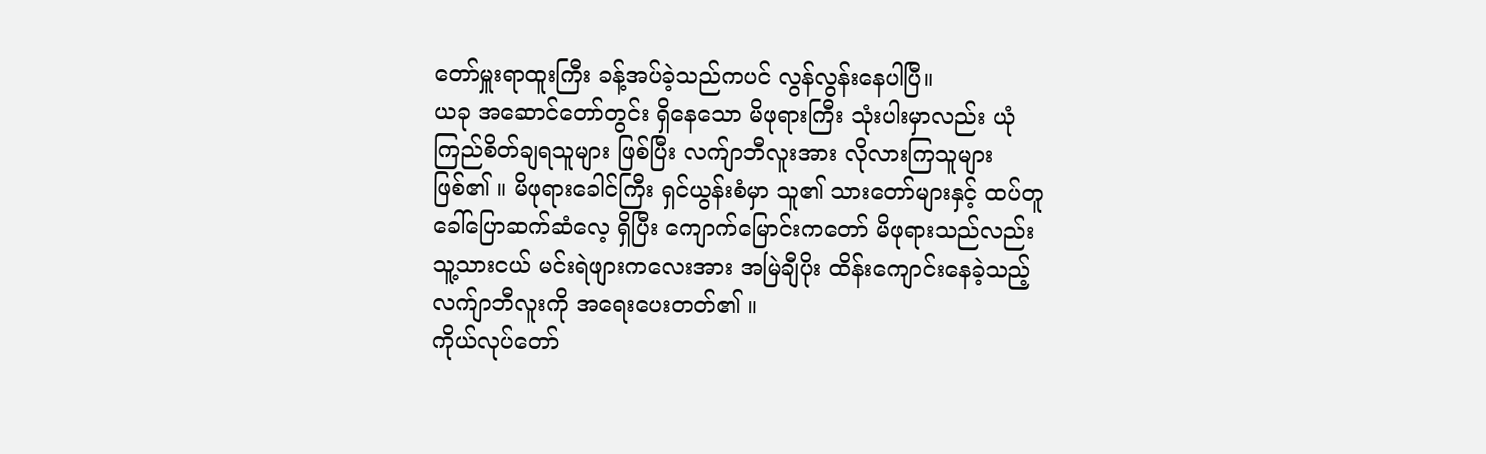တော်မှူးရာထူးကြီး ခန့်အပ်ခဲ့သည်ကပင် လွန်လွန်းနေပါပြီ။
ယခု အဆောင်တော်တွင်း ရှိနေသော မိဖုရားကြီး သုံးပါးမှာလည်း ယုံကြည်စိတ်ချရသူများ ဖြစ်ပြီး လက်ျာဘီလူးအား လိုလားကြသူများ ဖြစ်၏ ။ မိဖုရားခေါင်ကြီး ရှင်ယွန်းစံမှာ သူ၏ သားတော်များနှင့် ထပ်တူ ခေါ်ပြောဆက်ဆံလေ့ ရှိပြီး ကျောက်မြောင်းကတော် မိဖုရားသည်လည်း သူ့သားငယ် မင်းရဲဖျားကလေးအား အမြဲချီပိုး ထိန်းကျောင်းနေခဲ့သည့် လက်ျာဘီလူးကို အရေးပေးတတ်၏ ။
ကိုယ်လုပ်တော်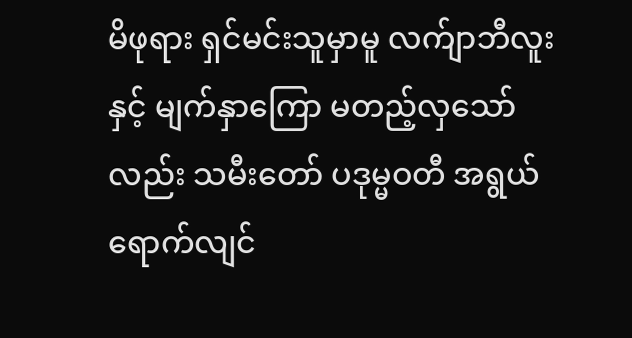မိဖုရား ရှင်မင်းသူမှာမူ လက်ျာဘီလူးနှင့် မျက်နှာကြော မတည့်လှသော်လည်း သမီးတော် ပဒုမ္မဝတီ အရွယ်ရောက်လျင်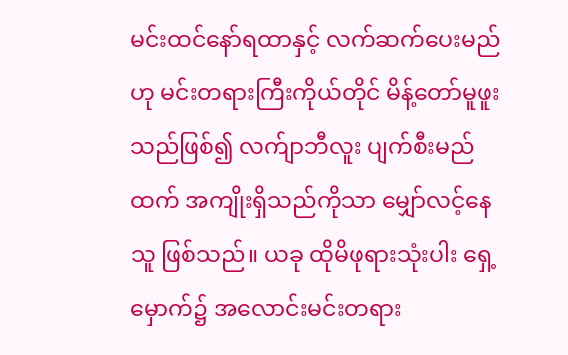မင်းထင်နော်ရထာနှင့် လက်ဆက်ပေးမည်ဟု မင်းတရားကြီးကိုယ်တိုင် မိန့်တော်မူဖူးသည်ဖြစ်၍ လက်ျာဘီလူး ပျက်စီးမည်ထက် အကျိုးရှိသည်ကိုသာ မျှော်လင့်နေသူ ဖြစ်သည်။ ယခု ထိုမိဖုရားသုံးပါး ရှေ့မှောက်၌ အလောင်းမင်းတရား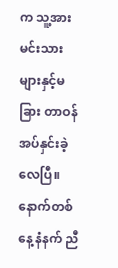က သူ့အား မင်းသားများနှင့်မခြား တာဝန်အပ်နှင်းခဲ့လေပြီ။
နောက်တစ်နေ့ နံနက် ညီ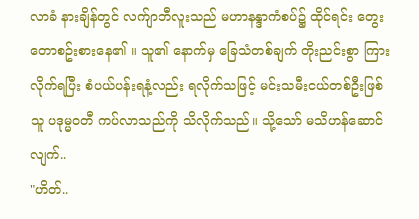လာခံ နားချိန်တွင် လက်ျာဘီလူးသည် မဟာနန္ဒာကံစပ်၌ ထိုင်ရင်း တွေးတောစဥ်းစားနေ၏ ။ သူ၏ နောက်မှ ခြေသံတစ်ချက် တိုးညင်းစွာ ကြားလိုက်ရပြီး စံပယ်ပန်းရနံ့လည်း ရလိုက်သဖြင့် မင်းသမီးငယ်တစ်ဦးဖြစ်သူ ပဒုမ္မဝတီ ကပ်လာသည်ကို သိလိုက်သည်။ သို့သော် မသိဟန်ဆောင်လျက်..
"ဟိတ်..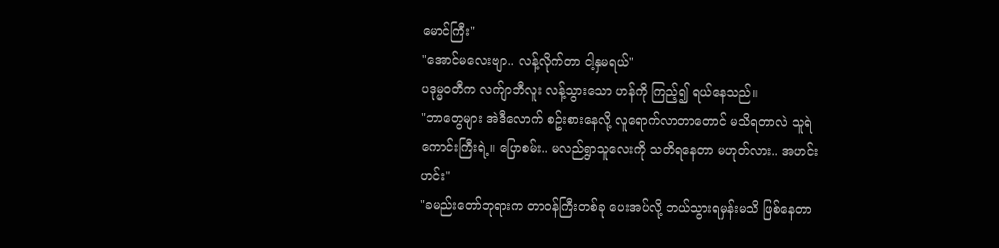မောင်ကြီး"
"အောင်မလေးဗျာ.. လန့်လိုက်တာ ငါ့နှမရယ်"
ပဒုမ္မဝတီက လက်ျာဘီလူး လန့်သွားသော ဟန်ကို ကြည့်၍ ရယ်နေသည်။
"ဘာတွေများ အဲဒီလောက် စဥ်းစားနေလို့ လူရောက်လာတာတောင် မသိရတာလဲ သူရဲကောင်းကြီးရဲ့။ ပြောစမ်း.. မလည်ရွာသူလေးကို သတိရနေတာ မဟုတ်လား.. အဟင်းဟင်း"
"ခမည်းတော်ဘုရားက တာဝန်ကြီးတစ်ခု ပေးအပ်လို့ ဘယ်သွားရမှန်းမသိ ဖြစ်နေတာ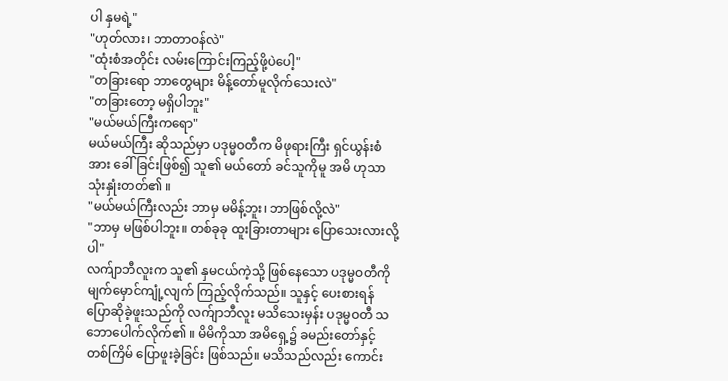ပါ နှမရဲ့"
"ဟုတ်လား၊ ဘာတာဝန်လဲ"
"ထုံးစံအတိုင်း လမ်းကြောင်းကြည့်ဖို့ပဲပေါ့"
"တခြားရော ဘာတွေများ မိန့်တော်မူလိုက်သေးလဲ"
"တခြားတော့ မရှိပါဘူး"
"မယ်မယ်ကြီးကရော"
မယ်မယ်ကြီး ဆိုသည်မှာ ပဒုမ္မဝတီက မိဖုရားကြီး ရှင်ယွန်းစံအား ခေါ်ခြင်းဖြစ်၍ သူ၏ မယ်တော် ခင်သူကိုမူ အမိ ဟုသာ သုံးနှုံးတတ်၏ ။
"မယ်မယ်ကြီးလည်း ဘာမှ မမိန့်ဘူး၊ ဘာဖြစ်လို့လဲ"
"ဘာမှ မဖြစ်ပါဘူး။ တစ်ခုခု ထူးခြားတာများ ပြောသေးလားလို့ပါ"
လက်ျာဘီလူးက သူ၏ နှမငယ်ကဲ့သို့ ဖြစ်နေသော ပဒုမ္မဝတီကို မျက်မှောင်ကျုံ့လျက် ကြည့်လိုက်သည်။ သူနှင့် ပေးစားရန် ပြောဆိုခဲ့ဖူးသည်ကို လက်ျာဘီလူး မသိသေးမှန်း ပဒုမ္မဝတီ သဘောပေါက်လိုက်၏ ။ မိမိကိုသာ အမိရှေ့၌ ခမည်းတော်နှင့် တစ်ကြိမ် ပြောဖူးခဲ့ခြင်း ဖြစ်သည်။ မသိသည်လည်း ကောင်း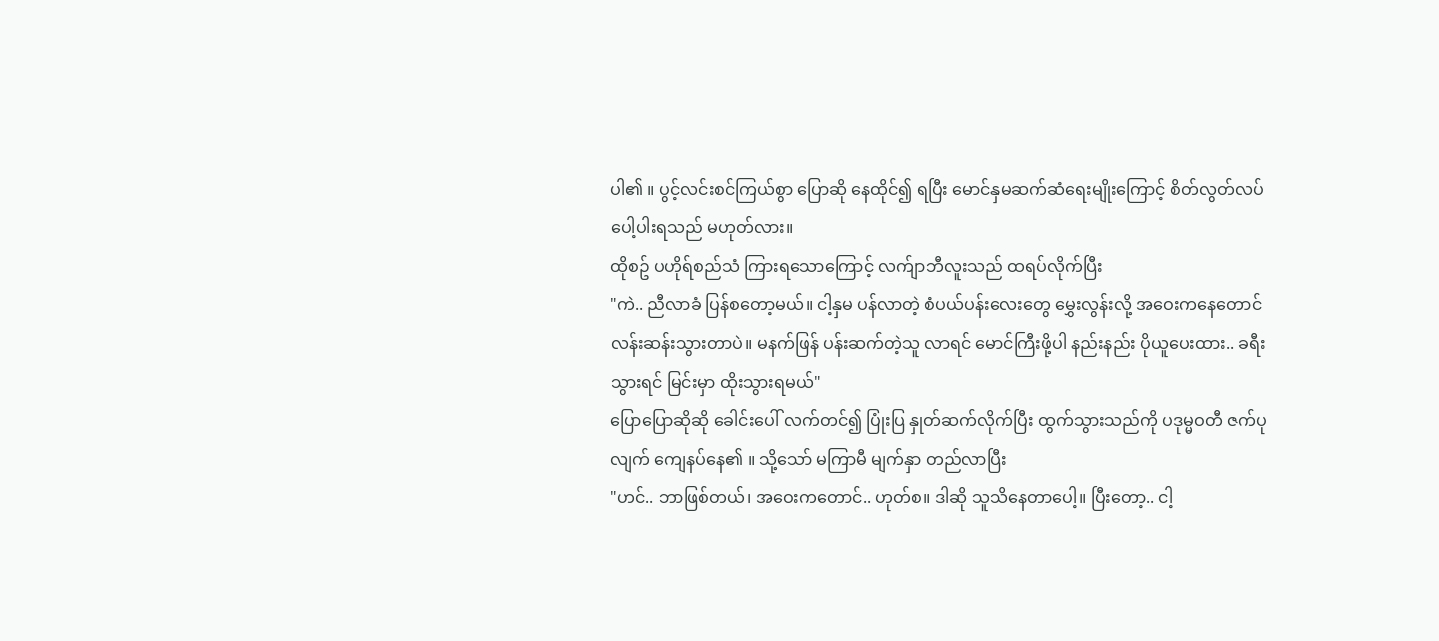ပါ၏ ။ ပွင့်လင်းစင်ကြယ်စွာ ပြောဆို နေထိုင်၍ ရပြီး မောင်နှမဆက်ဆံရေးမျိုးကြောင့် စိတ်လွတ်လပ် ပေါ့ပါးရသည် မဟုတ်လား။
ထိုစဥ် ပဟိုရ်စည်သံ ကြားရသောကြောင့် လက်ျာဘီလူးသည် ထရပ်လိုက်ပြီး
"ကဲ.. ညီလာခံ ပြန်စတော့မယ်။ ငါ့နှမ ပန်လာတဲ့ စံပယ်ပန်းလေးတွေ မွှေးလွန်းလို့ အဝေးကနေတောင် လန်းဆန်းသွားတာပဲ။ မနက်ဖြန် ပန်းဆက်တဲ့သူ လာရင် မောင်ကြီးဖို့ပါ နည်းနည်း ပိုယူပေးထား.. ခရီးသွားရင် မြင်းမှာ ထိုးသွားရမယ်"
ပြောပြောဆိုဆို ခေါင်းပေါ် လက်တင်၍ ပြုံးပြ နှုတ်ဆက်လိုက်ပြီး ထွက်သွားသည်ကို ပဒုမ္မဝတီ ဇက်ပုလျက် ကျေနပ်နေ၏ ။ သို့သော် မကြာမီ မျက်နှာ တည်လာပြီး
"ဟင်.. ဘာဖြစ်တယ်၊ အဝေးကတောင်.. ဟုတ်စ။ ဒါဆို သူသိနေတာပေါ့။ ပြီးတော့.. ငါ့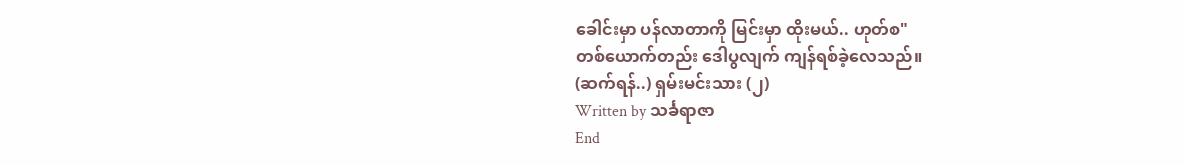ခေါင်းမှာ ပန်လာတာကို မြင်းမှာ ထိုးမယ်.. ဟုတ်စ"
တစ်ယောက်တည်း ဒေါပွလျက် ကျန်ရစ်ခဲ့လေသည်။
(ဆက်ရန်..) ရှမ်းမင်းသား (၂)
Written by သင်္ခရာဇာ
End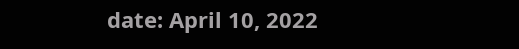date: April 10, 2022